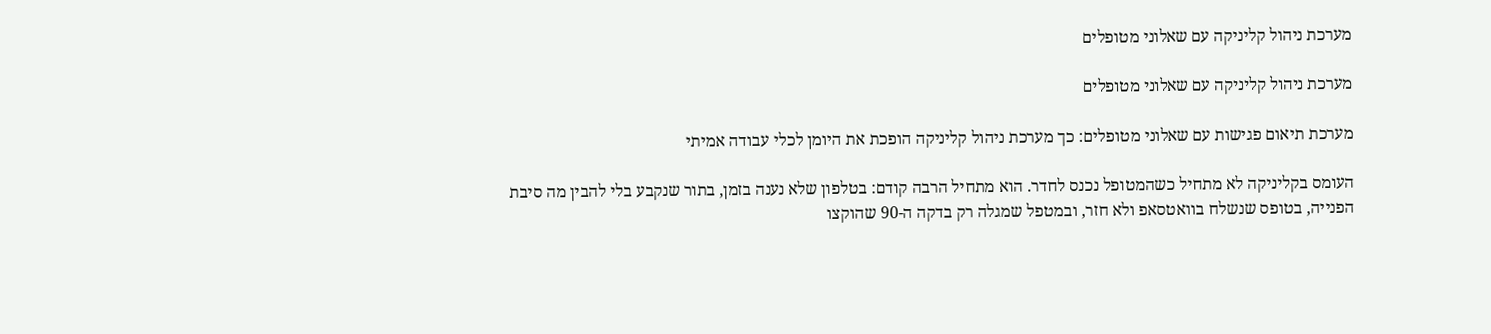מערכת ניהול קליניקה עם שאלוני מטופלים

מערכת ניהול קליניקה עם שאלוני מטופלים

מערכת תיאום פגישות עם שאלוני מטופלים: כך מערכת ניהול קליניקה הופכת את היומן לכלי עבודה אמיתי

העומס בקליניקה לא מתחיל כשהמטופל נכנס לחדר. הוא מתחיל הרבה קודם: בטלפון שלא נענה בזמן, בתור שנקבע בלי להבין מה סיבת הפנייה, בטופס שנשלח בוואטסאפ ולא חזר, ובמטפל שמגלה רק בדקה ה-90 שהוקצו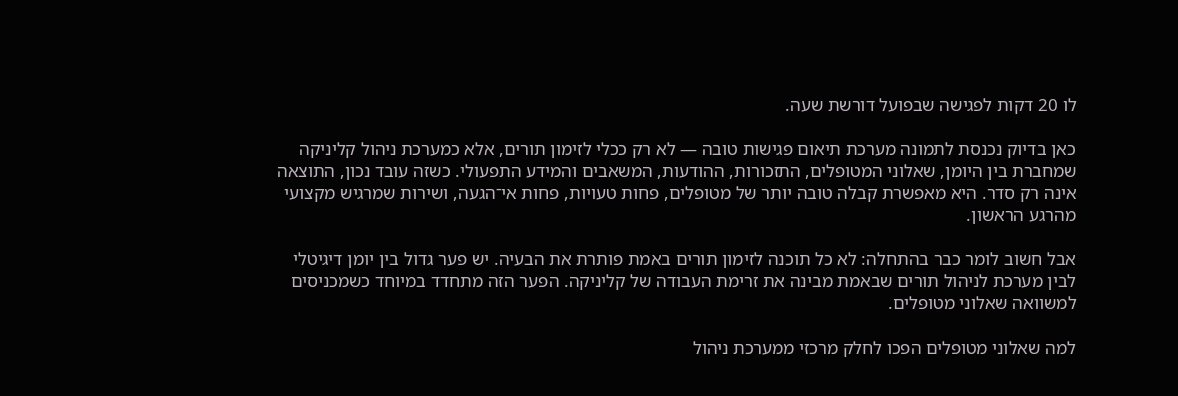לו 20 דקות לפגישה שבפועל דורשת שעה.

כאן בדיוק נכנסת לתמונה מערכת תיאום פגישות טובה — לא רק ככלי לזימון תורים, אלא כמערכת ניהול קליניקה שמחברת בין היומן, שאלוני המטופלים, התזכורות, ההודעות, המשאבים והמידע התפעולי. כשזה עובד נכון, התוצאה אינה רק סדר. היא מאפשרת קבלה טובה יותר של מטופלים, פחות טעויות, פחות אי־הגעה, ושירות שמרגיש מקצועי מהרגע הראשון.

אבל חשוב לומר כבר בהתחלה: לא כל תוכנה לזימון תורים באמת פותרת את הבעיה. יש פער גדול בין יומן דיגיטלי לבין מערכת לניהול תורים שבאמת מבינה את זרימת העבודה של קליניקה. הפער הזה מתחדד במיוחד כשמכניסים למשוואה שאלוני מטופלים.

למה שאלוני מטופלים הפכו לחלק מרכזי ממערכת ניהול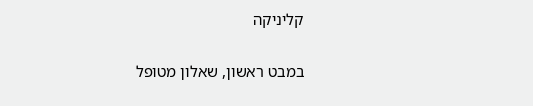קליניקה

במבט ראשון, שאלון מטופל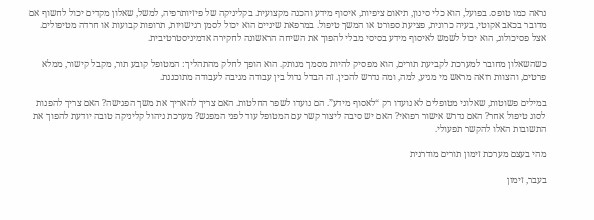נראה כמו טופס. בפועל, הוא כלי סינון, תיאום ציפיות, איסוף מידע והכנה מקצועית. בקליניקה של פיזיותרפיה, למשל, שאלון מקדים יכול לחשוף אם מדובר בכאב אקוטי, בעיה כרונית, פציעת ספורט או המשך טיפול. במרפאת שיניים הוא יכול לסמן רגישויות, תרופות קבועות או חרדה מטיפולים. אצל פסיכולוג, הוא יכול לשמש לאיסוף מידע בסיסי מבלי להפוך את השיחה הראשונה לחקירה אדמיניסטרטיבית.

כשהשאלון מחובר למערכת לקביעת תורים, הוא מפסיק להיות מסמך מנותק. הוא הופך לחלק מהתהליך: המטופל קובע תור, מקבל קישור, ממלא פרטים, והצוות רואה מראש מי מגיע, למה, ומה נדרש להכין. זה הבדל גדול בין עבודה מגיבה לעבודה מתוכננת.

במילים פשוטות, שאלוני מטופלים לא נועדו רק “לאסוף מידע”. הם נועדו לשפר החלטות. האם צריך להאריך את משך הפגישה? האם צריך להפנות לסוג טיפול אחר? האם נדרש אישור רפואי? האם יש סיבה ליצור קשר עם המטופל עוד לפני המפגש? מערכת ניהול קליניקה טובה יודעת להפוך את התשובות האלו להקשר תפעולי.

מהי בעצם מערכת זימון תורים מודרנית

בעבר, זימון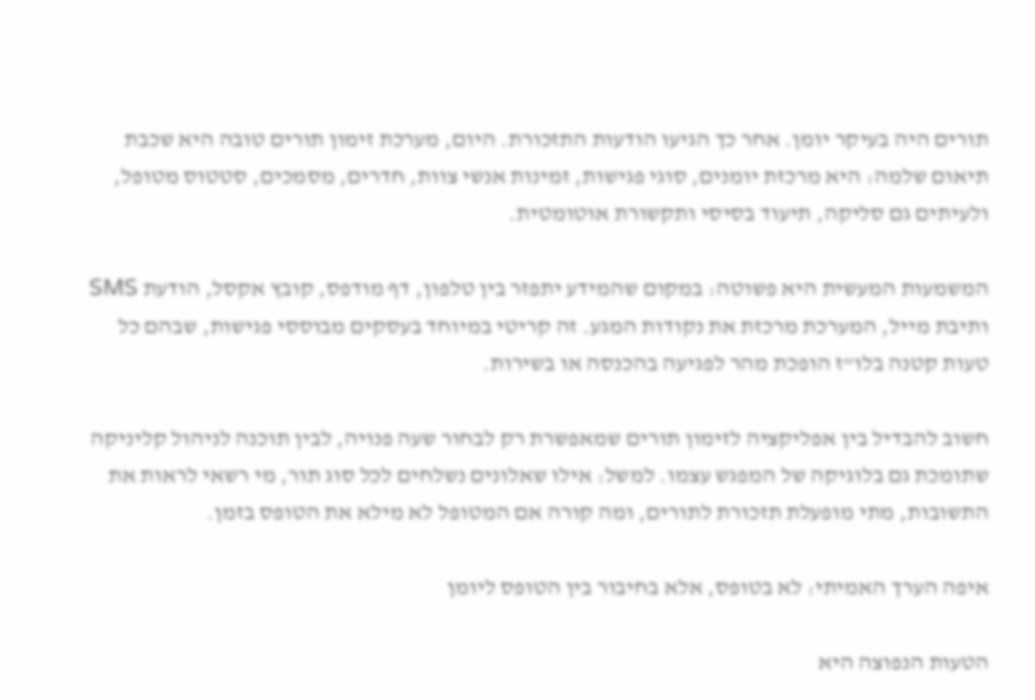תורים היה בעיקר יומן. אחר כך הגיעו הודעות התזכורת. היום, מערכת זימון תורים טובה היא שכבת תיאום שלמה: היא מרכזת יומנים, סוגי פגישות, זמינות אנשי צוות, חדרים, מסמכים, סטטוס מטופל, ולעיתים גם סליקה, תיעוד בסיסי ותקשורת אוטומטית.

המשמעות המעשית היא פשוטה: במקום שהמידע יתפזר בין טלפון, דף מודפס, קובץ אקסל, הודעת SMS ותיבת מייל, המערכת מרכזת את נקודות המגע. זה קריטי במיוחד בעסקים מבוססי פגישות, שבהם כל טעות קטנה בלו”ז הופכת מהר לפגיעה בהכנסה או בשירות.

חשוב להבדיל בין אפליקציה לזימון תורים שמאפשרת רק לבחור שעה פנויה, לבין תוכנה לניהול קליניקה שתומכת גם בלוגיקה של המפגש עצמו. למשל: אילו שאלונים נשלחים לכל סוג תור, מי רשאי לראות את התשובות, מתי מופעלת תזכורת לתורים, ומה קורה אם המטופל לא מילא את הטופס בזמן.

איפה הערך האמיתי: לא בטופס, אלא בחיבור בין הטופס ליומן

הטעות הנפוצה היא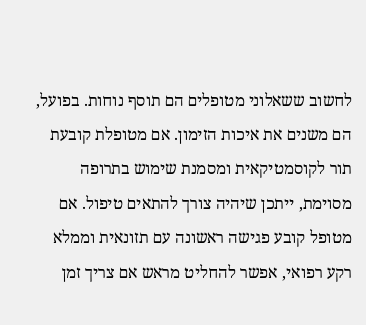לחשוב ששאלוני מטופלים הם תוסף נוחות. בפועל, הם משנים את איכות הזימון. אם מטופלת קובעת תור לקוסמטיקאית ומסמנת שימוש בתרופה מסוימת, ייתכן שיהיה צורך להתאים טיפול. אם מטופל קובע פגישה ראשונה עם תזונאית וממלא רקע רפואי, אפשר להחליט מראש אם צריך זמן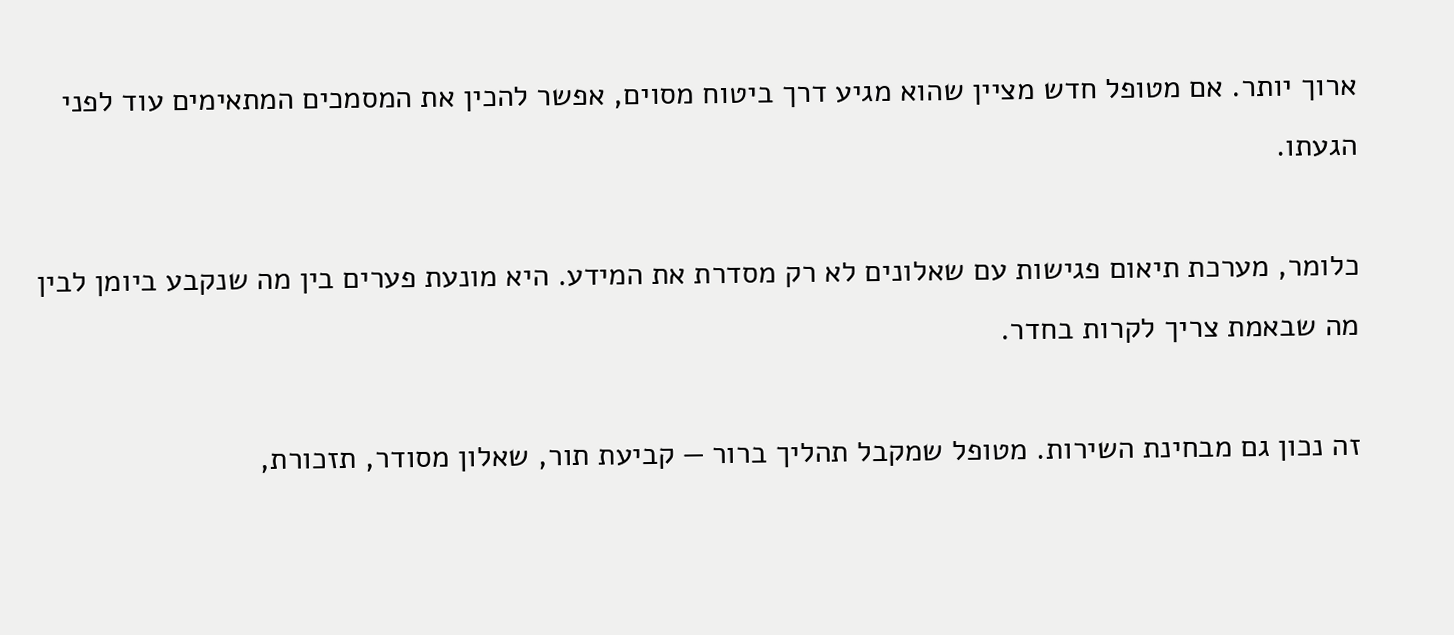ארוך יותר. אם מטופל חדש מציין שהוא מגיע דרך ביטוח מסוים, אפשר להכין את המסמכים המתאימים עוד לפני הגעתו.

כלומר, מערכת תיאום פגישות עם שאלונים לא רק מסדרת את המידע. היא מונעת פערים בין מה שנקבע ביומן לבין מה שבאמת צריך לקרות בחדר.

זה נכון גם מבחינת השירות. מטופל שמקבל תהליך ברור — קביעת תור, שאלון מסודר, תזכורת,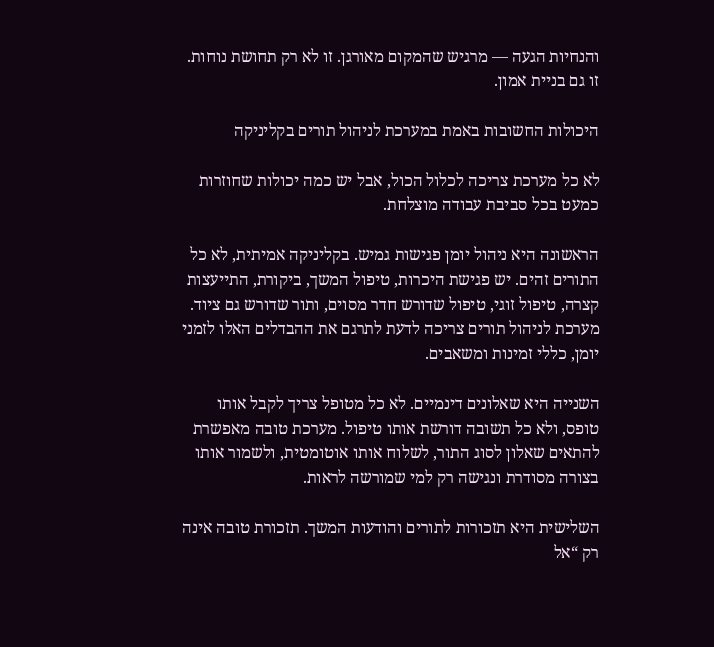והנחיות הגעה — מרגיש שהמקום מאורגן. זו לא רק תחושת נוחות. זו גם בניית אמון.

היכולות החשובות באמת במערכת לניהול תורים בקליניקה

לא כל מערכת צריכה לכלול הכול, אבל יש כמה יכולות שחוזרות כמעט בכל סביבת עבודה מוצלחת.

הראשונה היא ניהול יומן פגישות גמיש. בקליניקה אמיתית, לא כל התורים זהים. יש פגישת היכרות, טיפול המשך, ביקורת, התייעצות קצרה, טיפול זוגי, טיפול שדורש חדר מסוים, ותור שדורש גם ציוד. מערכת לניהול תורים צריכה לדעת לתרגם את ההבדלים האלו לזמני יומן, כללי זמינות ומשאבים.

השנייה היא שאלונים דינמיים. לא כל מטופל צריך לקבל אותו טופס, ולא כל תשובה דורשת אותו טיפול. מערכת טובה מאפשרת להתאים שאלון לסוג התור, לשלוח אותו אוטומטית, ולשמור אותו בצורה מסודרת ונגישה רק למי שמורשה לראות.

השלישית היא תזכורות לתורים והודעות המשך. תזכורת טובה אינה רק “אל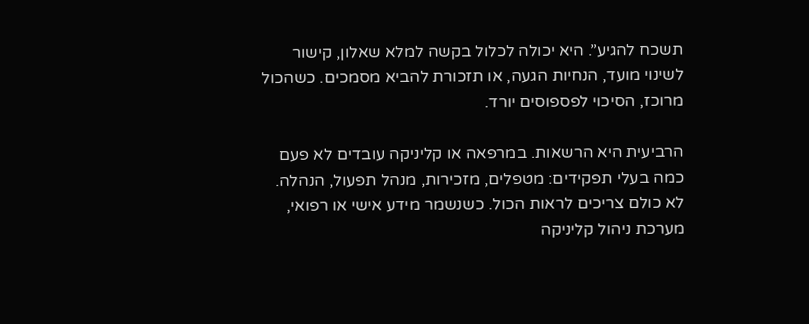תשכח להגיע”. היא יכולה לכלול בקשה למלא שאלון, קישור לשינוי מועד, הנחיות הגעה, או תזכורת להביא מסמכים. כשהכול מרוכז, הסיכוי לפספוסים יורד.

הרביעית היא הרשאות. במרפאה או קליניקה עובדים לא פעם כמה בעלי תפקידים: מטפלים, מזכירות, מנהל תפעול, הנהלה. לא כולם צריכים לראות הכול. כשנשמר מידע אישי או רפואי, מערכת ניהול קליניקה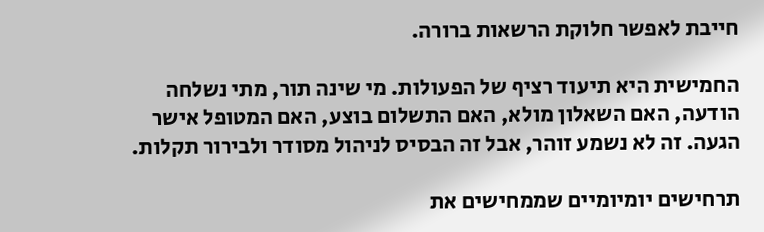חייבת לאפשר חלוקת הרשאות ברורה.

החמישית היא תיעוד רציף של הפעולות. מי שינה תור, מתי נשלחה הודעה, האם השאלון מולא, האם התשלום בוצע, האם המטופל אישר הגעה. זה לא נשמע זוהר, אבל זה הבסיס לניהול מסודר ולבירור תקלות.

תרחישים יומיומיים שממחישים את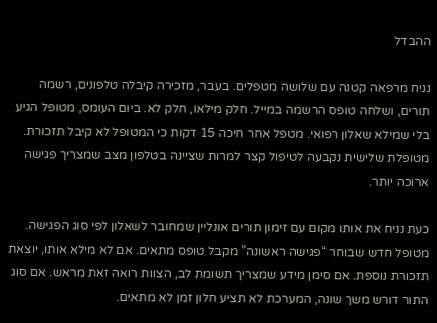ההבדל

נניח מרפאה קטנה עם שלושה מטפלים. בעבר, מזכירה קיבלה טלפונים, רשמה תורים, ושלחה טופס הרשמה במייל. חלק מילאו, חלק לא. ביום העומס, מטופל הגיע בלי שמילא שאלון רפואי. מטפל אחר חיכה 15 דקות כי המטופל לא קיבל תזכורת. מטופלת שלישית נקבעה לטיפול קצר למרות שציינה בטלפון מצב שמצריך פגישה ארוכה יותר.

כעת נניח את אותו מקום עם זימון תורים אונליין שמחובר לשאלון לפי סוג הפגישה. מטופל חדש שבוחר “פגישה ראשונה” מקבל טופס מתאים. אם לא מילא אותו, יוצאת תזכורת נוספת. אם סימן מידע שמצריך תשומת לב, הצוות רואה זאת מראש. אם סוג התור דורש משך שונה, המערכת לא תציע חלון זמן לא מתאים.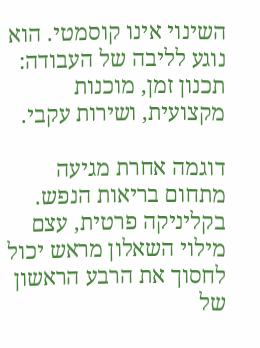השינוי אינו קוסמטי. הוא נוגע לליבה של העבודה: תכנון זמן, מוכנות מקצועית, ושירות עקבי.

דוגמה אחרת מגיעה מתחום בריאות הנפש. בקליניקה פרטית, עצם מילוי השאלון מראש יכול לחסוך את הרבע הראשון של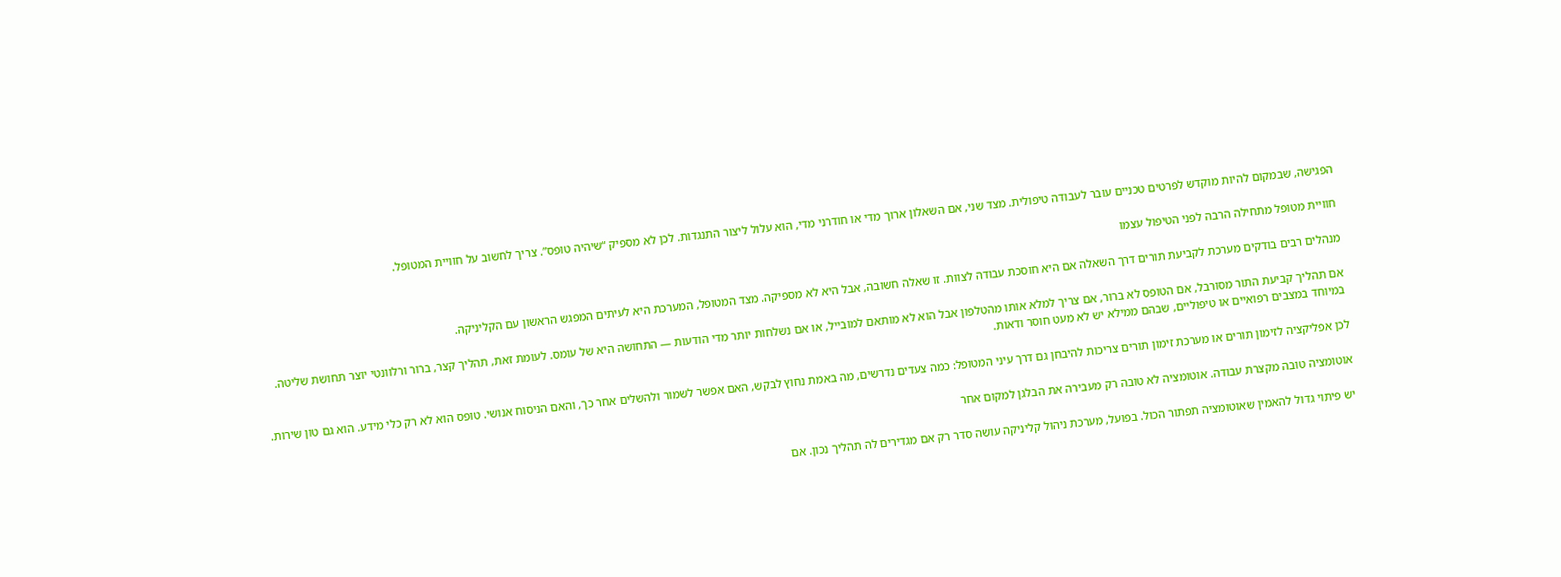הפגישה, שבמקום להיות מוקדש לפרטים טכניים עובר לעבודה טיפולית. מצד שני, אם השאלון ארוך מדי או חודרני מדי, הוא עלול ליצור התנגדות. לכן לא מספיק “שיהיה טופס”. צריך לחשוב על חוויית המטופל.

חוויית מטופל מתחילה הרבה לפני הטיפול עצמו

מנהלים רבים בודקים מערכת לקביעת תורים דרך השאלה אם היא חוסכת עבודה לצוות. זו שאלה חשובה, אבל היא לא מספיקה. מצד המטופל, המערכת היא לעיתים המפגש הראשון עם הקליניקה.

אם תהליך קביעת התור מסורבל, אם הטופס לא ברור, אם צריך למלא אותו מהטלפון אבל הוא לא מותאם למובייל, או אם נשלחות יותר מדי הודעות — התחושה היא של עומס. לעומת זאת, תהליך קצר, ברור ורלוונטי יוצר תחושת שליטה. במיוחד במצבים רפואיים או טיפוליים, שבהם ממילא יש לא מעט חוסר ודאות.

לכן אפליקציה לזימון תורים או מערכת זימון תורים צריכות להיבחן גם דרך עיני המטופל: כמה צעדים נדרשים, מה באמת נחוץ לבקש, האם אפשר לשמור ולהשלים אחר כך, והאם הניסוח אנושי. טופס הוא לא רק כלי מידע. הוא גם טון שירות.

אוטומציה טובה מקצרת עבודה. אוטומציה לא טובה רק מעבירה את הבלגן למקום אחר

יש פיתוי גדול להאמין שאוטומציה תפתור הכול. בפועל, מערכת ניהול קליניקה עושה סדר רק אם מגדירים לה תהליך נכון. אם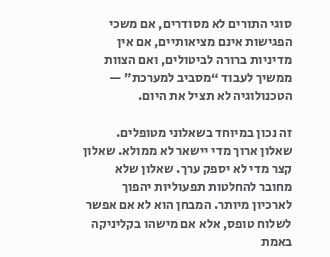סוגי התורים לא מסודרים, אם משכי הפגישות אינם מציאותיים, אם אין מדיניות ברורה לביטולים, ואם הצוות ממשיך לעבוד “מסביב למערכת” — הטכנולוגיה לא תציל את היום.

זה נכון במיוחד בשאלוני מטופלים. שאלון ארוך מדי יישאר לא ממולא. שאלון קצר מדי לא יספק ערך. שאלון שלא מחובר להחלטות תפעוליות יהפוך לארכיון מיותר. המבחן הוא לא אם אפשר לשלוח טופס, אלא אם מישהו בקליניקה באמת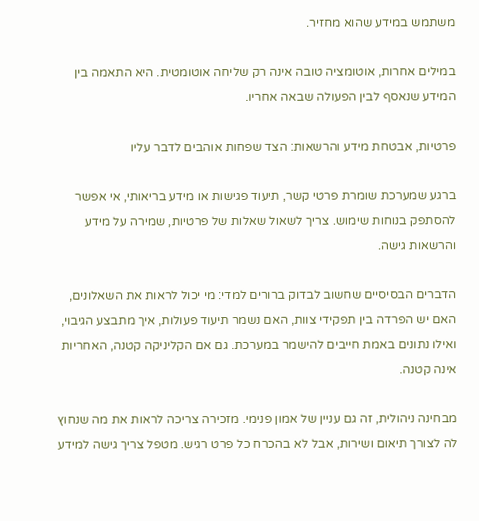משתמש במידע שהוא מחזיר.

במילים אחרות, אוטומציה טובה אינה רק שליחה אוטומטית. היא התאמה בין המידע שנאסף לבין הפעולה שבאה אחריו.

פרטיות, אבטחת מידע והרשאות: הצד שפחות אוהבים לדבר עליו

ברגע שמערכת שומרת פרטי קשר, תיעוד פגישות או מידע בריאותי, אי אפשר להסתפק בנוחות שימוש. צריך לשאול שאלות של פרטיות, שמירה על מידע והרשאות גישה.

הדברים הבסיסיים שחשוב לבדוק ברורים למדי: מי יכול לראות את השאלונים, האם יש הפרדה בין תפקידי צוות, האם נשמר תיעוד פעולות, איך מתבצע הגיבוי, ואילו נתונים באמת חייבים להישמר במערכת. גם אם הקליניקה קטנה, האחריות אינה קטנה.

מבחינה ניהולית, זה גם עניין של אמון פנימי. מזכירה צריכה לראות את מה שנחוץ לה לצורך תיאום ושירות, אבל לא בהכרח כל פרט רגיש. מטפל צריך גישה למידע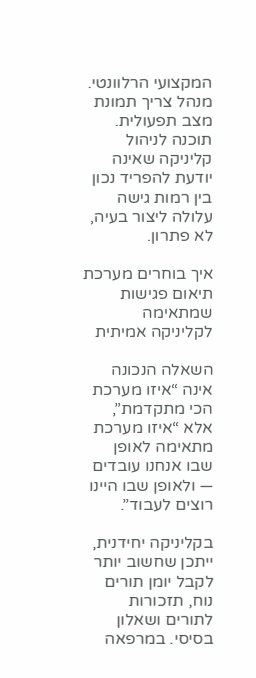המקצועי הרלוונטי. מנהל צריך תמונת מצב תפעולית. תוכנה לניהול קליניקה שאינה יודעת להפריד נכון בין רמות גישה עלולה ליצור בעיה, לא פתרון.

איך בוחרים מערכת תיאום פגישות שמתאימה לקליניקה אמיתית

השאלה הנכונה אינה “איזו מערכת הכי מתקדמת”, אלא “איזו מערכת מתאימה לאופן שבו אנחנו עובדים — ולאופן שבו היינו רוצים לעבוד”.

בקליניקה יחידנית, ייתכן שחשוב יותר לקבל יומן תורים נוח, תזכורות לתורים ושאלון בסיסי. במרפאה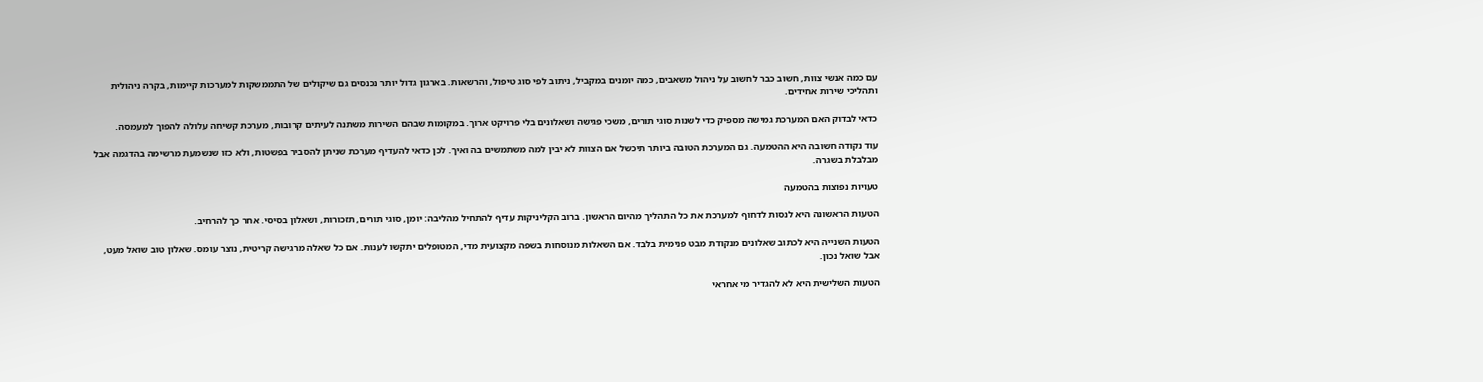עם כמה אנשי צוות, חשוב כבר לחשוב על ניהול משאבים, כמה יומנים במקביל, ניתוב לפי סוג טיפול, והרשאות. בארגון גדול יותר נכנסים גם שיקולים של התממשקות למערכות קיימות, בקרה ניהולית ותהליכי שירות אחידים.

כדאי לבדוק האם המערכת גמישה מספיק כדי לשנות סוגי תורים, משכי פגישה ושאלונים בלי פרויקט ארוך. במקומות שבהם השירות משתנה לעיתים קרובות, מערכת קשיחה עלולה להפוך למעמסה.

עוד נקודה חשובה היא ההטמעה. גם המערכת הטובה ביותר תיכשל אם הצוות לא יבין למה משתמשים בה ואיך. לכן כדאי להעדיף מערכת שניתן להסביר בפשטות, ולא כזו שנשמעת מרשימה בהדגמה אבל מבלבלת בשגרה.

טעויות נפוצות בהטמעה

הטעות הראשונה היא לנסות לדחוף למערכת את כל התהליך מהיום הראשון. ברוב הקליניקות עדיף להתחיל מהליבה: יומן, סוגי תורים, תזכורות, ושאלון בסיסי. אחר כך להרחיב.

הטעות השנייה היא לכתוב שאלונים מנקודת מבט פנימית בלבד. אם השאלות מנוסחות בשפה מקצועית מדי, המטופלים יתקשו לענות. אם כל שאלה מרגישה קריטית, נוצר עומס. שאלון טוב שואל מעט, אבל שואל נכון.

הטעות השלישית היא לא להגדיר מי אחראי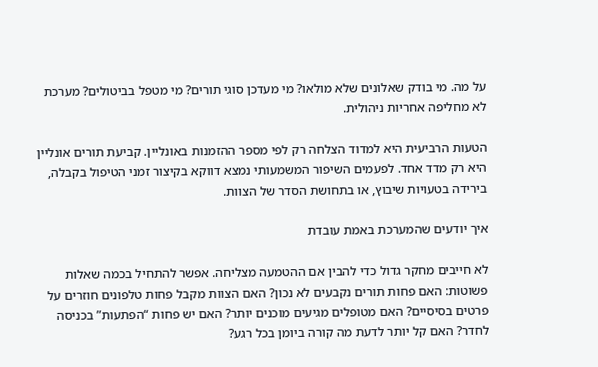על מה. מי בודק שאלונים שלא מולאו? מי מעדכן סוגי תורים? מי מטפל בביטולים? מערכת לא מחליפה אחריות ניהולית.

הטעות הרביעית היא למדוד הצלחה רק לפי מספר ההזמנות באונליין. קביעת תורים אונליין היא רק מדד אחד. לפעמים השיפור המשמעותי נמצא דווקא בקיצור זמני הטיפול בקבלה, בירידה בטעויות שיבוץ, או בתחושת הסדר של הצוות.

איך יודעים שהמערכת באמת עובדת

לא חייבים מחקר גדול כדי להבין אם ההטמעה מצליחה. אפשר להתחיל בכמה שאלות פשוטות: האם פחות תורים נקבעים לא נכון? האם הצוות מקבל פחות טלפונים חוזרים על פרטים בסיסיים? האם מטופלים מגיעים מוכנים יותר? האם יש פחות “הפתעות” בכניסה לחדר? האם קל יותר לדעת מה קורה ביומן בכל רגע?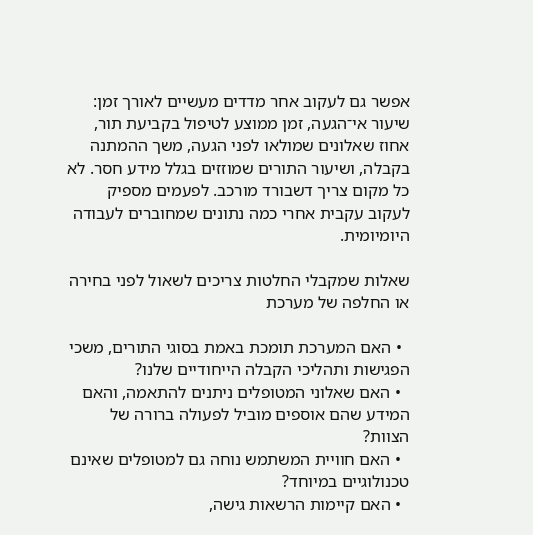אפשר גם לעקוב אחר מדדים מעשיים לאורך זמן: שיעור אי־הגעה, זמן ממוצע לטיפול בקביעת תור, אחוז שאלונים שמולאו לפני הגעה, משך ההמתנה בקבלה, ושיעור התורים שמוזזים בגלל מידע חסר. לא כל מקום צריך דשבורד מורכב. לפעמים מספיק לעקוב עקבית אחרי כמה נתונים שמחוברים לעבודה היומיומית.

שאלות שמקבלי החלטות צריכים לשאול לפני בחירה או החלפה של מערכת

  • האם המערכת תומכת באמת בסוגי התורים, משכי הפגישות ותהליכי הקבלה הייחודיים שלנו?
  • האם שאלוני המטופלים ניתנים להתאמה, והאם המידע שהם אוספים מוביל לפעולה ברורה של הצוות?
  • האם חוויית המשתמש נוחה גם למטופלים שאינם טכנולוגיים במיוחד?
  • האם קיימות הרשאות גישה,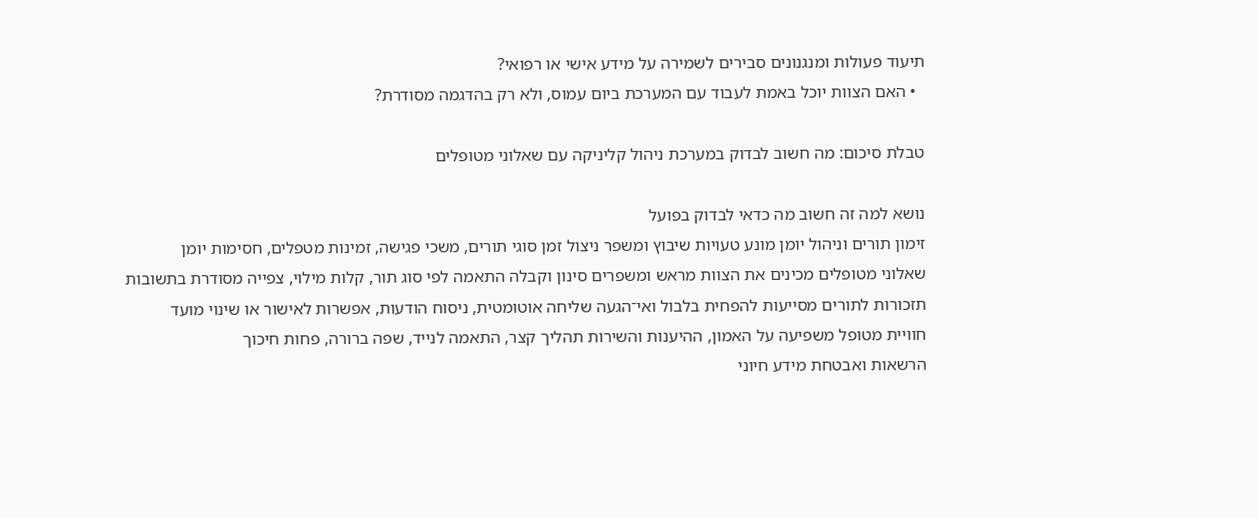תיעוד פעולות ומנגנונים סבירים לשמירה על מידע אישי או רפואי?
  • האם הצוות יוכל באמת לעבוד עם המערכת ביום עמוס, ולא רק בהדגמה מסודרת?

טבלת סיכום: מה חשוב לבדוק במערכת ניהול קליניקה עם שאלוני מטופלים

נושא למה זה חשוב מה כדאי לבדוק בפועל
זימון תורים וניהול יומן מונע טעויות שיבוץ ומשפר ניצול זמן סוגי תורים, משכי פגישה, זמינות מטפלים, חסימות יומן
שאלוני מטופלים מכינים את הצוות מראש ומשפרים סינון וקבלה התאמה לפי סוג תור, קלות מילוי, צפייה מסודרת בתשובות
תזכורות לתורים מסייעות להפחית בלבול ואי־הגעה שליחה אוטומטית, ניסוח הודעות, אפשרות לאישור או שינוי מועד
חוויית מטופל משפיעה על האמון, ההיענות והשירות תהליך קצר, התאמה לנייד, שפה ברורה, פחות חיכוך
הרשאות ואבטחת מידע חיוני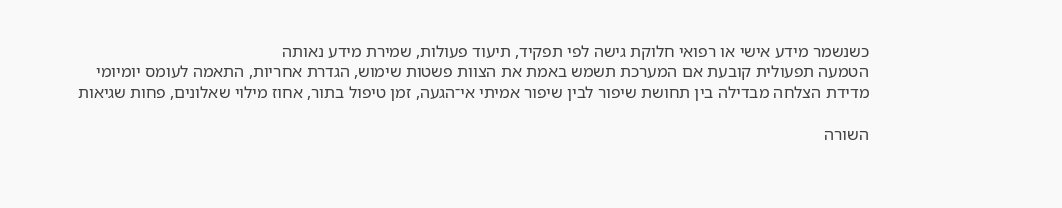כשנשמר מידע אישי או רפואי חלוקת גישה לפי תפקיד, תיעוד פעולות, שמירת מידע נאותה
הטמעה תפעולית קובעת אם המערכת תשמש באמת את הצוות פשטות שימוש, הגדרת אחריות, התאמה לעומס יומיומי
מדידת הצלחה מבדילה בין תחושת שיפור לבין שיפור אמיתי אי־הגעה, זמן טיפול בתור, אחוז מילוי שאלונים, פחות שגיאות

השורה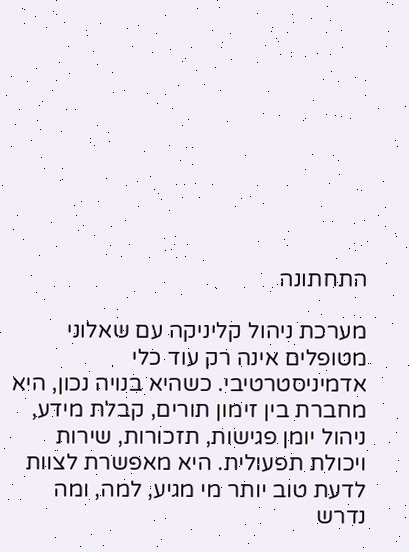התחתונה

מערכת ניהול קליניקה עם שאלוני מטופלים אינה רק עוד כלי אדמיניסטרטיבי. כשהיא בנויה נכון, היא מחברת בין זימון תורים, קבלת מידע, ניהול יומן פגישות, תזכורות, שירות ויכולת תפעולית. היא מאפשרת לצוות לדעת טוב יותר מי מגיע, למה, ומה נדרש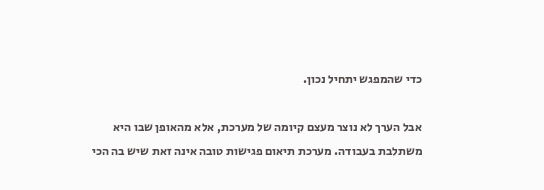כדי שהמפגש יתחיל נכון.

אבל הערך לא נוצר מעצם קיומה של מערכת, אלא מהאופן שבו היא משתלבת בעבודה. מערכת תיאום פגישות טובה אינה זאת שיש בה הכי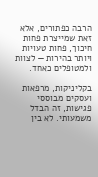הרבה כפתורים, אלא זאת שמייצרת פחות חיכוך, פחות טעויות ויותר בהירות — לצוות ולמטופלים כאחד.

בקליניקות, מרפאות ועסקים מבוססי פגישות, זה הבדל משמעותי. לא בין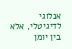אנלוגי לדיגיטלי, אלא בין יומן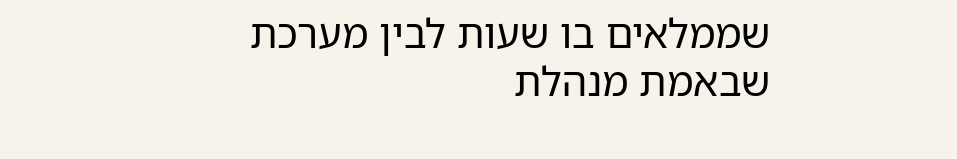שממלאים בו שעות לבין מערכת שבאמת מנהלת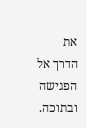את הדרך אל הפגישה ובתוכה.